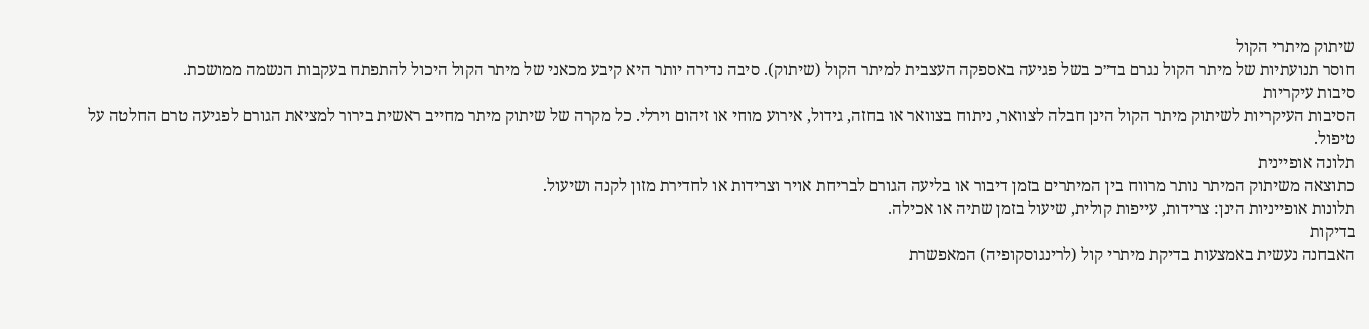שיתוק מיתרי הקול
חוסר תנועתיות של מיתר הקול נגרם בד״כ בשל פגיעה באספקה העצבית למיתר הקול (שיתוק). סיבה נדירה יותר היא קיבע מכאני של מיתר הקול היכול להתפתח בעקבות הנשמה ממושכת.
סיבות עיקריות
הסיבות העיקריות לשיתוק מיתר הקול הינן חבלה לצוואר, ניתוח בצוואר או בחזה, גידול, אירוע מוחי או זיהום וירלי. כל מקרה של שיתוק מיתר מחייב ראשית בירור למציאת הגורם לפגיעה טרם החלטה על טיפול.
תלונה אופיינית
כתוצאה משיתוק המיתר נותר מרווח בין המיתרים בזמן דיבור או בליעה הגורם לבריחת אויר וצרידות או לחדירת מזון לקנה ושיעול.
תלונות אופייניות הינן: צרידות, עייפות קולית, שיעול בזמן שתיה או אכילה.
בדיקות
האבחנה נעשית באמצעות בדיקת מיתרי קול (לרינגוסקופיה) המאפשרת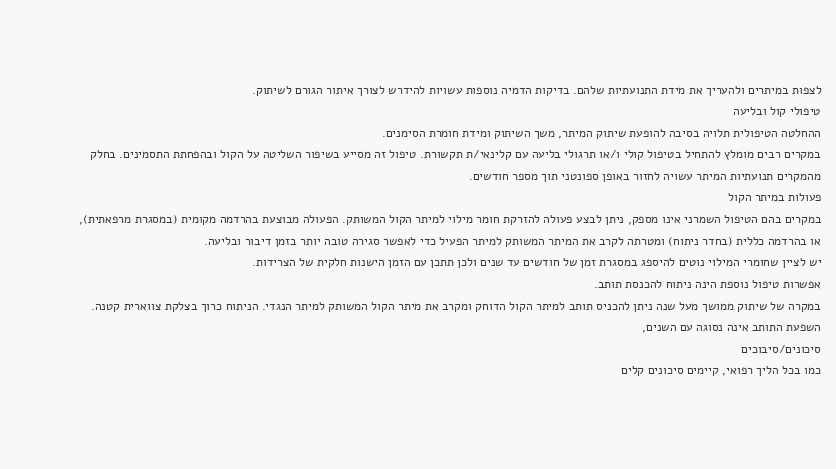לצפות במיתרים ולהעריך את מידת התנועתיות שלהם. בדיקות הדמיה נוספות עשויות להידרש לצורך איתור הגורם לשיתוק.
טיפולי קול ובליעה
ההחלטה הטיפולית תלויה בסיבה להופעת שיתוק המיתר, משך השיתוק ומידת חומרת הסימנים.
במקרים רבים מומלץ להתחיל בטיפול קולי ו/או תרגולי בליעה עם קלינאי/ת תקשורת. טיפול זה מסייע בשיפור השליטה על הקול ובהפחתת התסמינים. בחלק מהמקרים תנועתיות המיתר עשויה לחזור באופן ספונטני תוך מספר חודשים.
פעולות במיתר הקול
במקרים בהם הטיפול השמרני אינו מספק, ניתן לבצע פעולה להזרקת חומר מילוי למיתר הקול המשותק. הפעולה מבוצעת בהרדמה מקומית (במסגרת מרפאתית), או בהרדמה כללית (בחדר ניתוח) ומטרתה לקרב את המיתר המשותק למיתר הפעיל כדי לאפשר סגירה טובה יותר בזמן דיבור ובליעה.
יש לציין שחומרי המילוי נוטים להיספג במסגרת זמן של חודשים עד שנים ולכן תתכן עם הזמן הישנות חלקית של הצרידות.
אפשרות טיפול נוספת הינה ניתוח להכנסת תותב.
במקרה של שיתוק ממושך מעל שנה ניתן להכניס תותב למיתר הקול הדוחק ומקרב את מיתר הקול המשותק למיתר הנגדי. הניתוח כרוך בצלקת צווארית קטנה.
השפעת התותב אינה נסוגה עם השנים,
סיכונים/סיבוכים
כמו בכל הליך רפואי, קיימים סיכונים קלים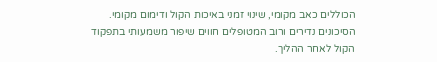הכוללים כאב מקומי, שינוי זמני באיכות הקול ודימום מקומי. הסיכונים נדירים ורוב המטופלים חווים שיפור משמעותי בתפקוד הקול לאחר ההליך.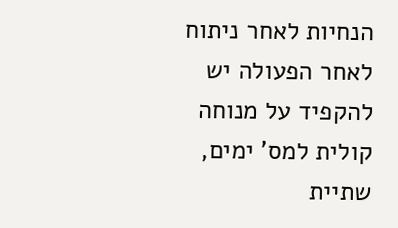הנחיות לאחר ניתוח
לאחר הפעולה יש להקפיד על מנוחה קולית למס' ימים, שתיית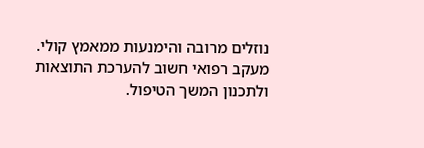נוזלים מרובה והימנעות ממאמץ קולי. מעקב רפואי חשוב להערכת התוצאות ולתכנון המשך הטיפול.